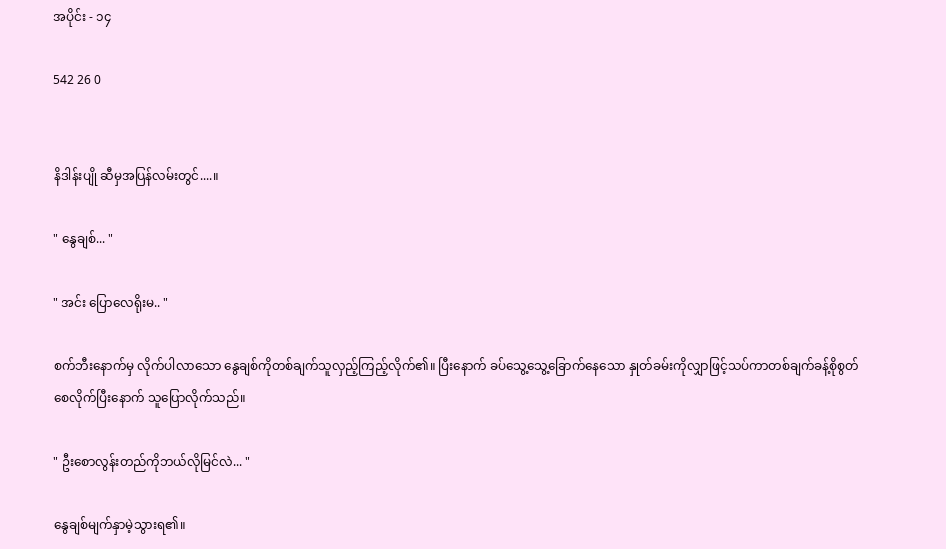အပိုင်း - ၁၄

542 26 0


နိဒါန်းပျို ဆီမှအပြန်လမ်းတွင်....။

" နွေချစ်... "

" အင်း ပြောလေရိုးမ.. "

စက်ဘီးနောက်မှ လိုက်ပါလာသော နွေချစ်ကိုတစ်ချက်သူလှည့်ကြည့်လိုက်၏။ ပြီးနောက် ခပ်သွေ့သွေ့ခြောက်နေသော နှုတ်ခမ်းကိုလျှာဖြင့်သပ်ကာတစ်ချက်ခန့်စိုစွတ်စေလိုက်ပြီးနောက် သူပြောလိုက်သည်။

" ဦးစောလွန်းတည်ကိုဘယ်လိုမြင်လဲ... "

နွေချစ်မျက်နှာမဲ့သွားရ၏။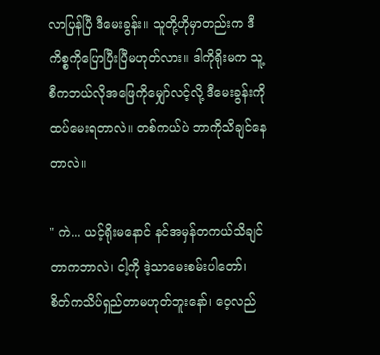လာပြန်ပြီ ဒီမေးခွန်း။ သူတို့ဟိုမှာတည်းက ဒီကိစ္စကိုပြောပြီးပြီမဟုတ်လား။ ဒါကိုရိုးမက သူ့စီကဘယ်လိုအဖြေကိုမျှော်လင့်လို့ ဒီမေးခွန်းကိုထပ်မေးရတာလဲ။ တစ်ကယ်ပဲ ဘာကိုသိချင်နေတာလဲ။

" ကဲ... ယင့်ရိုးမနောင် နင်အမှန်တကယ်သိချင်တာကဘာလဲ၊ ငါ့ကို ဒဲ့သာမေးစမ်းပါတော်၊ စိတ်ကသိပ်ရှည်တာမဟုတ်ဘူးနော်၊ ဝေ့လည်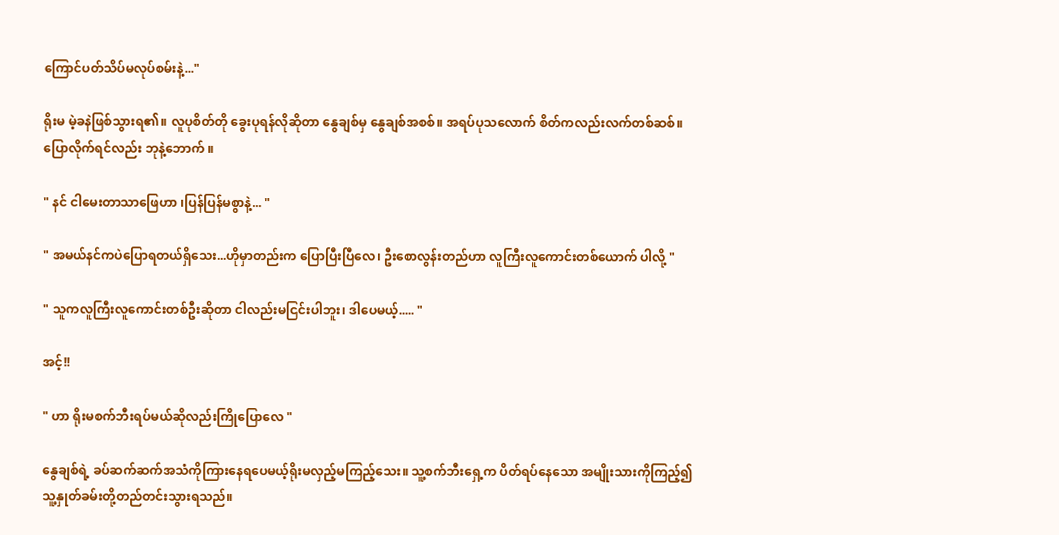ကြောင်ပတ်သိပ်မလုပ်စမ်းနဲ့..."

ရိုးမ မဲ့ခနဲဖြစ်သွားရ၏။ လူပုစိတ်တို ခွေးပုရန်လိုဆိုတာ နွေချစ်မှ နွေချစ်အစစ်။ အရပ်ပုသလောက် စိတ်ကလည်းလက်တစ်ဆစ်။ ပြောလိုက်ရင်လည်း ဘုနဲ့ဘောက် ။

" နင် ငါမေးတာသာဖြေဟာ ၊ပြန်ပြန်မစွာနဲ့... "

" အမယ်နင်ကပဲပြောရတယ်ရှိသေး...ဟိုမှာတည်းက ပြောပြီးပြီလေ၊ ဦးစောလွန်းတည်ဟာ လူကြီးလူကောင်းတစ်ယောက် ပါလို့ "

" သူကလူကြီးလူကောင်းတစ်ဦးဆိုတာ ငါလည်းမငြင်းပါဘူး၊ ဒါပေမယ့်..... "

အင့်!!

" ဟာ ရိုးမစက်ဘီးရပ်မယ်ဆိုလည်းကြိုပြောလေ "

နွေချစ်ရဲ့ ခပ်ဆက်ဆက်အသံကိုကြားနေရပေမယ့်ရိုးမလှည့်မကြည့်သေး။ သူ့စက်ဘီးရှေ့က ပိတ်ရပ်နေသော အမျိုးသားကိုကြည့်၍သူ့နှုတ်ခမ်းတို့တည်တင်းသွားရသည်။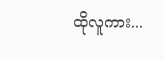ထိုလူကား...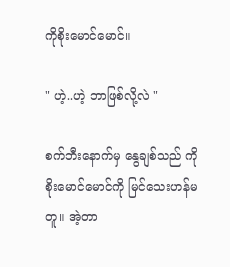ကိုစိုးမောင်မောင်။

" ဟဲ့..ဟဲ့ ဘာဖြစ်လို့လဲ "

စက်ဘီးနောက်မှ နွေချစ်သည် ကိုစိုးမောင်မောင်ကို မြင်သေးဟန်မတူ။ အဲ့တာ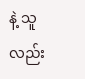နဲ့ သူလည်း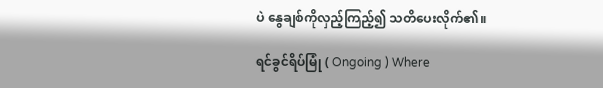ပဲ နွေချစ်ကိုလှည့်ကြည့်၍ သတိပေးလိုက်၏။

ရင်ခွင်ရိပ်မြုံ ( Ongoing ) Where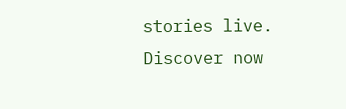stories live. Discover now